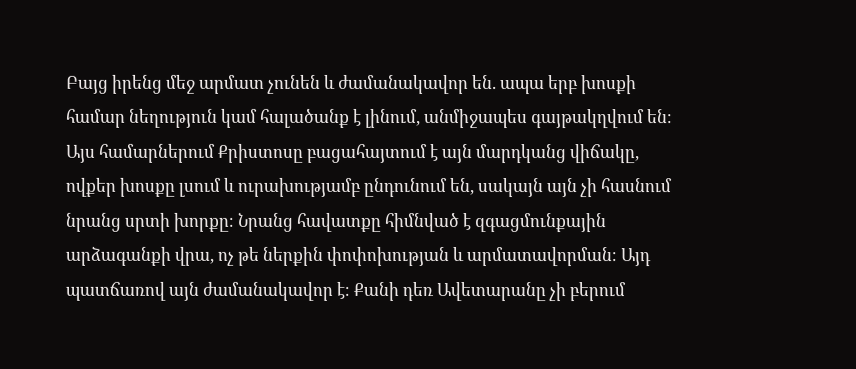Բայց իրենց մեջ արմատ չունեն և ժամանակավոր են. ապա երբ խոսքի համար նեղություն կամ հալածանք է լինում, անմիջապես գայթակղվում են։
Այս համարներում Քրիստոսը բացահայտում է այն մարդկանց վիճակը, ովքեր խոսքը լսում և ուրախությամբ ընդունում են, սակայն այն չի հասնում նրանց սրտի խորքը։ Նրանց հավատքը հիմնված է զգացմունքային արձագանքի վրա, ոչ թե ներքին փոփոխության և արմատավորման։ Այդ պատճառով այն ժամանակավոր է։ Քանի դեռ Ավետարանը չի բերում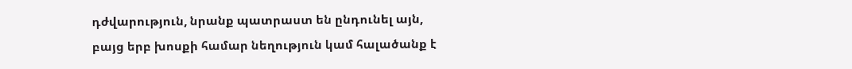դժվարություն, նրանք պատրաստ են ընդունել այն, բայց երբ խոսքի համար նեղություն կամ հալածանք է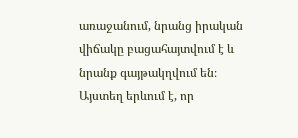առաջանում, նրանց իրական վիճակը բացահայտվում է և նրանք գայթակղվում են։ Այստեղ երևում է, որ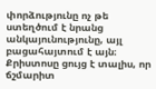փորձությունը ոչ թե ստեղծում է նրանց անկայունությունը, այլ բացահայտում է այն։ Քրիստոսը ցույց է տալիս, որ ճշմարիտ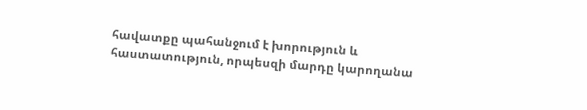հավատքը պահանջում է խորություն և հաստատություն, որպեսզի մարդը կարողանա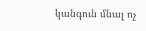կանգուն մնալ ոչ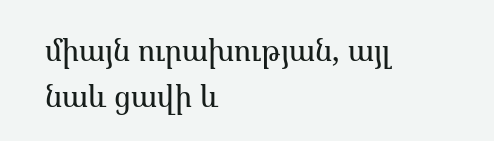միայն ուրախության, այլ նաև ցավի և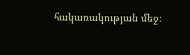հակառակության մեջ։